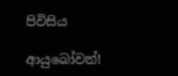පිවිසිය

ආයුබෝවන්!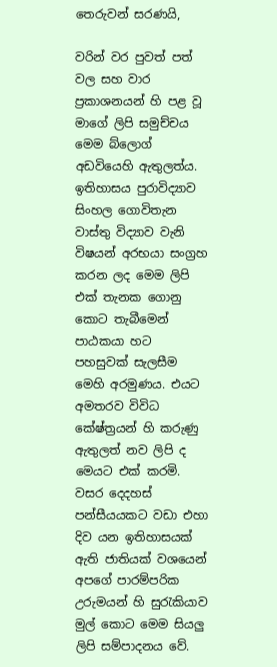තෙරුවන් සරණයි,

වරින් වර පුවත් පත් වල සහ වාර ප්‍රකාශනයන් හි පළ වූ මාගේ ලිපි සමුච්චය මෙම බ්ලොග් අඩවියෙහි ඇතුලත්ය. ඉතිහාසය පුරාවිද්‍යාව සිංහල ගොවිතැන වාස්තු විද්‍යාව වැනි විෂයන් අරභයා සංග්‍රහ කරන ලද මෙම ලිපි එක් තැනක ගොනු කොට තැබීමෙන් පාඨකයා හට පහසුවක් සැලසීම මෙහි අරමුණය. එයට අමතරව විවිධ කේෂ්ත්‍රයන් හි කරුණු ඇතුලත් නව ලිපි ද මෙයට එක් කරමි.
වසර දෙදහස් පන්සීයයකට වඩා එහා දිව යන ඉතිහාසයක් ඇති ජාතියක් වශයෙන් අපගේ පාරම්පරික උරුමයන් හි සුරැකියාව මුල් කොට මෙම සියලු ලිපි සම්පාදනය වේ.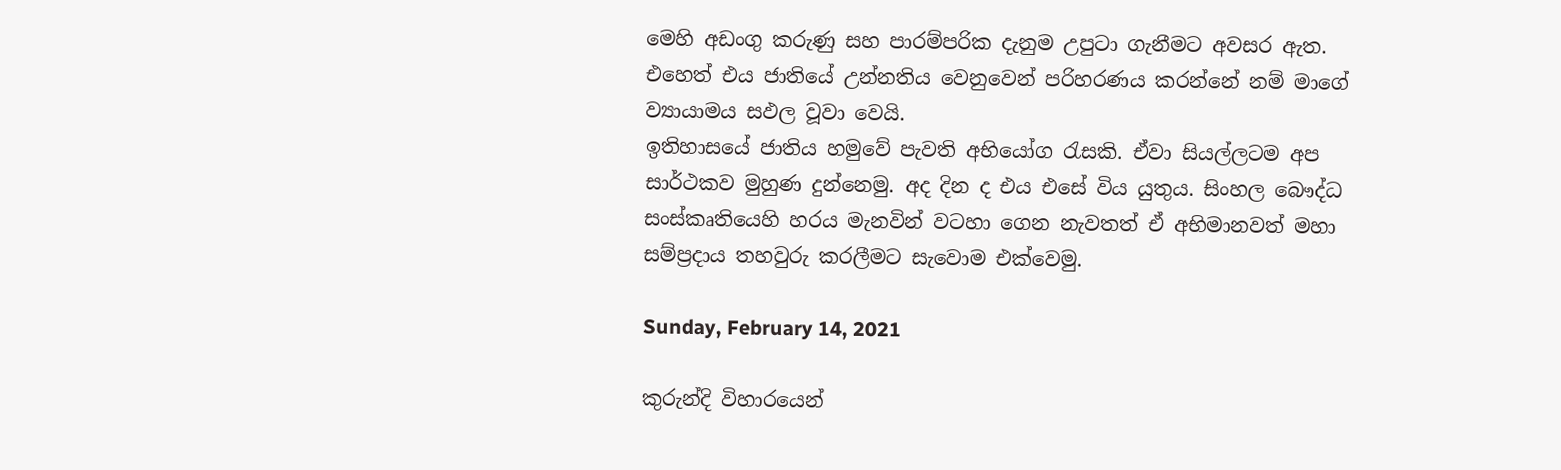මෙහි අඩංගු කරුණු සහ පාරම්පරික දැනුම උපුටා ගැනීමට අවසර ඇත. එහෙත් එය ජාතියේ උන්නතිය වෙනුවෙන් පරිහරණය කරන්නේ නම් මාගේ ව්‍යායාමය සඵල වූවා වෙයි.
ඉතිහාසයේ ජාතිය හමුවේ පැවති අභියෝග රැසකි. ඒවා සියල්ලටම අප සාර්ථකව මුහුණ දුන්නෙමු. අද දින ද එය එසේ විය යුතුය. සිංහල බෞද්ධ සංස්කෘතියෙහි හරය මැනවින් වටහා ගෙන නැවතත් ඒ අභිමානවත් මහා සම්ප්‍රදාය තහවුරු කරලීමට සැවොම ‍එක්වෙමු.

Sunday, February 14, 2021

කුරුන්දි විහාරයෙන්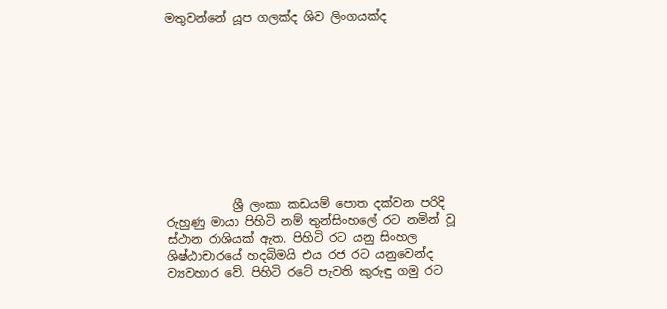මතුවන්නේ යූප ගලක්ද ශිව ලිංගයක්ද










           ශ්‍රී ලංකා කඩයම් පොත දක්වන පරිදි රුහුණු මායා පිහිටි නම් තුන්සිංහලේ රට නමින් වූ ස්ථාන රාශියක් ඇත. පිහිටි රට යනු සිංහල ශිෂ්ඨාචාරයේ හදබිමයි එය රජ රට යනුවෙන්ද ව්‍යවහාර වේ. පිහිටි රටේ පැවති කුරුඳු ගමු රට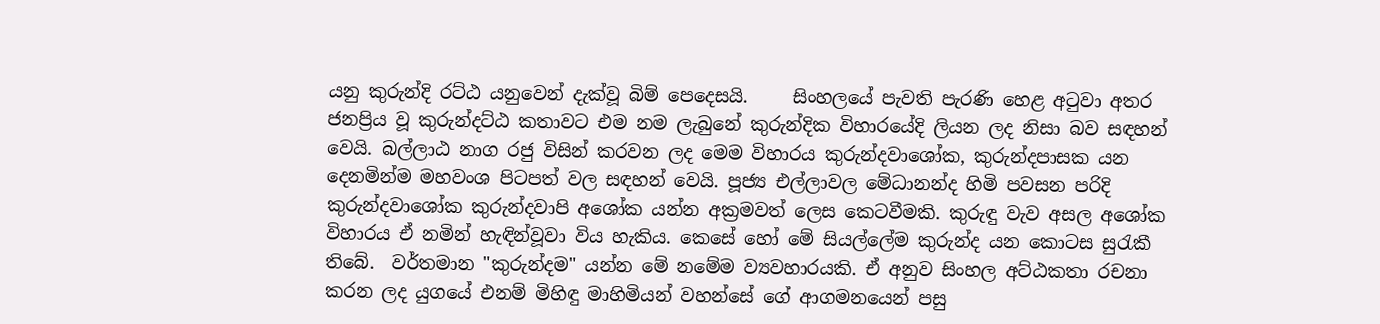යනු කුරුන්දි රට්ඨ යනුවෙන් දැක්වූ බිම් පෙදෙසයි.     සිංහලයේ පැවති පැරණි හෙළ අටුවා අතර ජනප්‍රිය වූ කුරුන්දට්ඨ කතාවට එම නම ලැබුනේ කුරුන්දික විහාරයේදි ලියන ලද නිසා බව සඳහන් වෙයි. බල්ලාඨ නාග රජු විසින් කරවන ලද මෙම විහාරය කුරුන්දවාශෝක, කුරුන්දපාසක යන දෙනමින්ම මහවංශ පිටපත් වල සඳහන් වෙයි. පූජ්‍ය එල්ලාවල මේධානන්ද හිමි පවසන පරිදි      කුරුන්දවාශෝක කුරුන්දවාපි අශෝක යන්න අක්‍රමවත් ලෙස කෙටවීමකි. කුරුඳු වැව අසල අශෝක විහාරය ඒ නමින් හැඳින්වූවා විය හැකිය. කෙසේ හෝ මේ සියල්ලේම කුරුන්ද යන කොටස සුරැකී තිබේ.  වර්තමාන "කුරුන්දම" යන්න මේ නමේම ව්‍යවහාරයකි. ඒ අනුව සිංහල අට්ඨකතා රචනා කරන ලද යුගයේ එනම් මිහිඳු මාහිමියන් වහන්සේ ගේ ආගමනයෙන් පසු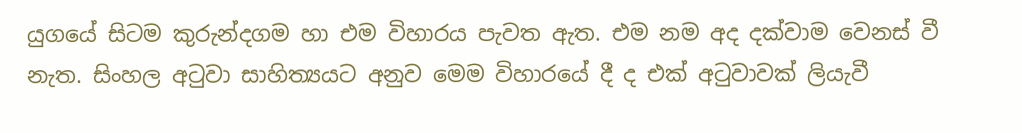යුගයේ සිටම කුරුන්දගම හා එම විහාරය පැවත ඇත. එම නම අද දක්වාම වෙනස් වී නැත. සිංහල අටුවා සාහිත්‍යයට අනුව මෙම විහාරයේ දී ද එක් අටුවාවක් ලියැවී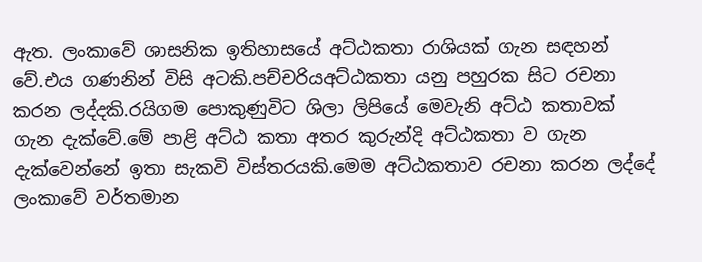ඇත. ලංකාවේ ශාසනික ඉතිහාසයේ අට්ඨකතා රාශියක් ගැන සඳහන් වේ.එය ගණනින් විසි අටකි.පච්චරියඅට්ඨකතා යනු පහුරක සිට රචනා කරන ලද්දකි.රයිගම පොකුණුවිට ශිලා ලිපියේ මෙවැනි අට්ඨ කතාවක් ගැන දැක්වේ.මේ පාළි අට්ඨ කතා අතර කුරුන්දි අට්ඨකතා ව ගැන දැක්වෙන්නේ ඉතා සැකවි විස්තරයකි.මෙම අට්ඨකතාව රචනා කරන ලද්දේ ලංකාවේ වර්තමාන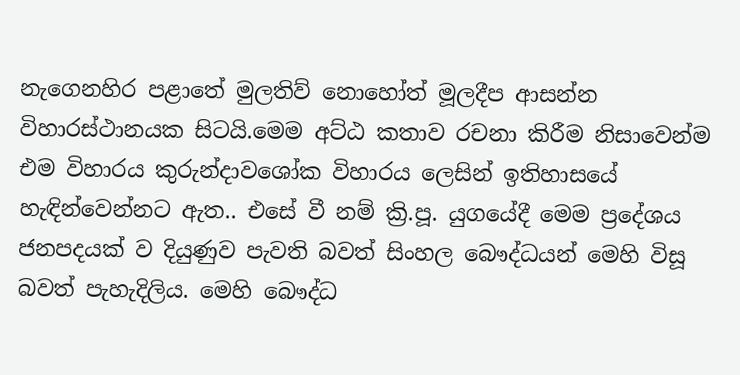නැගෙනහිර පළාතේ මුලතිව් නොහෝත් මූලදීප ආසන්න විහාරස්ථානයක සිටයි.මෙම අට්ඨ කතාව රචනා කිරීම නිසාවෙන්ම එම විහාරය කුරුන්දාවශෝක විහාරය ලෙසින් ඉතිහාසයේ හැඳින්වෙන්නට ඇත.. එසේ වී නම් ක්‍රි.පූ. යුගයේදී මෙම ප්‍රදේශය ජනපදයක් ව දියුණුව පැවති බවත් සිංහල බෞද්ධයන් මෙහි විසූ බවත් පැහැදිලිය. මෙහි බෞද්ධ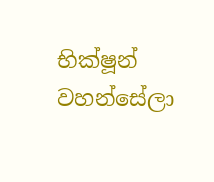භික්ෂූන් වහන්සේලා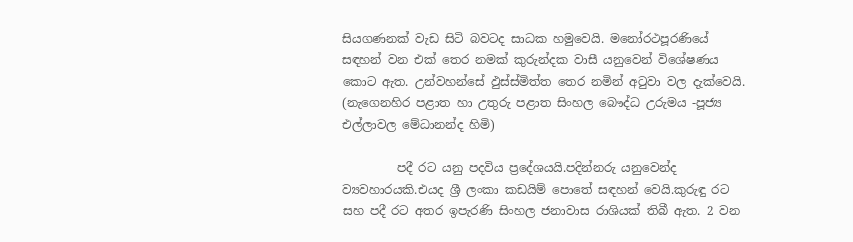සියගණනක් වැඩ සිටි බවටද සාධක හමුවෙයි. මනෝරථපූරණියේ සඳහන් වන එක් තෙර නමක් කුරුන්දක වාසී යනුවෙන් විශේෂණය කොට ඇත. උන්වහන්සේ ඵුස්ස්මිත්ත තෙර නමින් අටුවා වල දැක්වෙයි.  (නැගෙනහිර පළාත හා උතුරු පළාත සිංහල බෞද්ධ උරුමය -පූජ්‍ය එල්ලාවල මේධානන්ද හිමි)

         පදී රට යනු පදවිය ප්‍රදේශයයි.පදින්නරු යනුවෙන්ද ව්‍යවහාරයකි.එයද ශ්‍රී ලංකා කඩයිම් පොතේ සඳහන් වෙයි.කුරුඳු රට සහ පදී රට අතර ඉපැරණි සිංහල ජනාවාස රාශියක් තිබී ඇත. 2 වන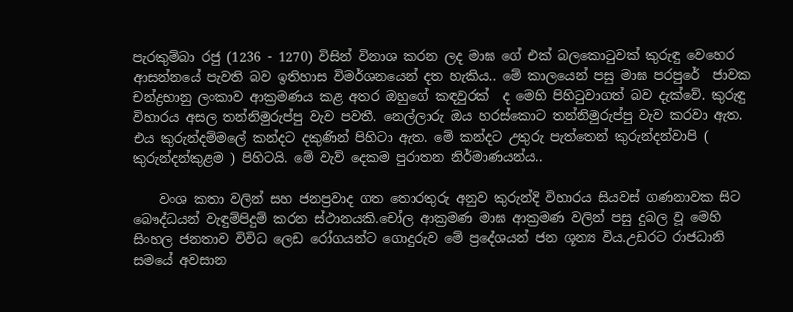පැරකුම්බා රජු (1236 - 1270) විසින් විනාශ කරන ලද මාඝ ගේ එක් බලකොටුවක් කුරුඳු වෙහෙර ආසන්නයේ පැවති බව ඉතිහාස විමර්ශනයෙන් දත හැකිය.. මේ කාලයෙන් පසු මාඝ පරපුරේ  ජාවක චන්ද්‍රභානු ලංකාව ආක්‍රමණය කළ අතර ඔහුගේ කඳවුරක්  ද මෙහි පිහිටුවාගත් බව දැක්වේ. කුරුඳු විහාරය අසල තන්නිමුරුප්පු වැව පවතී. නෙල්ලාරු ඔය හරස්කොට තන්නිමුරුප්පු වැව කරවා ඇත. එය කුරුන්දම්මලේ කන්දට දකුණින් පිහිටා ඇත. මේ කන්දට උතුරු පැත්තෙන් කුරුන්දන්වාපි ( කුරුන්දන්කුළම ) පිහිටයි. මේ වැව් දෙකම පුරාතන නිර්මාණයන්ය..

    වංශ කතා වලින් සහ ජනප්‍රවාද ගත තොරතුරු අනුව කුරුන්දි විහාරය සියවස් ගණනාවක සිට බෞද්ධයන් වැඳුම්පිදුම් කරන ස්ථානයකි.චෝල ආක්‍රමණ මාඝ ආක්‍රමණ වලින් පසු දුබල වූ මෙහි සිංහල ජනතාව විවිධ ලෙඩ රෝගයන්ට ගොදුරුව මේ ප්‍රදේශයන් ජන ශූන්‍ය විය.උඩරට රාජධානි සමයේ අවසාන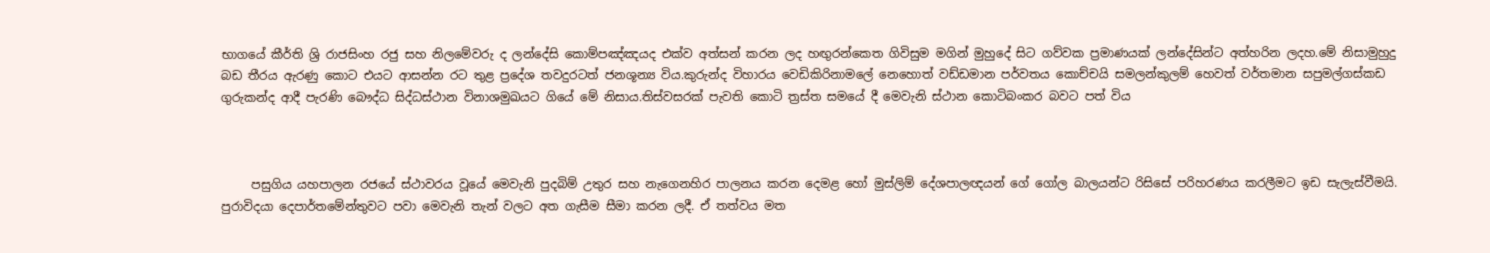භාගයේ කීර්ති ශ්‍රි රාජසිංහ රජු සහ නිලමේවරු ද ලන්දේසි කොම්පඤ්ඤයද එක්ව අත්සන් කරන ලද හඟුරන්කෙත ගිවිසුම මගින් මුහුදේ සිට ගව්වක ප්‍රමාණයක් ලන්දේසින්ට අත්හරින ලදහ.මේ නිසාමුහුදු බඩ තීරය ඇරණු කොට එයට ආසන්න රට තුළ ප්‍රදේශ තවදුරටත් ජනශූන්‍ය විය.කුරුන්ද විහාරය වෙඩිකිරිනාමලේ නෙහොත් වඩ්ඩමාන පර්වතය කොච්චයි සමලන්කුලම් හෙවත් වර්තමාන සපුමල්ගස්කඩ  ගුරුකන්ද ආදී පැරණි බෞද්ධ සිද්ධස්ථාන විනාශමුඛයට ගියේ මේ නිසාය.තිස්වසරක් පැවති කොටි ත්‍රස්ත සමයේ දී මෙවැනි ස්ථාන කොටිබංකර බවට පත් විය



     පසුගිය යහපාලන රජයේ ස්ථාවරය වූයේ මෙවැනි පුදබිම් උතුර සහ නැගෙනහිර පාලනය කරන දෙමළ හෝ මුස්ලිම් දේශපාලඥයන් ගේ ගෝල බාලයන්ට රිසිසේ පරිහරණය කරලීමට ඉඩ සැලැස්වීමයි. පුරාවිදයා දෙපාර්තමේන්තුවට පවා මෙවැනි තැන් වලට අත ගැසීම සීමා කරන ලදී. ඒ තත්වය මත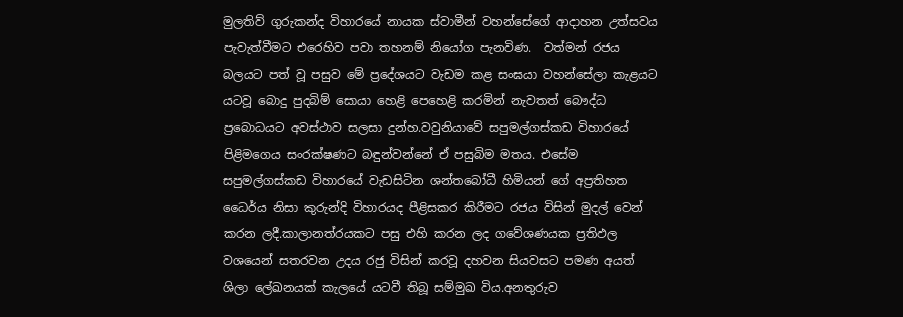මුලතිව් ගුරුකන්ද විහාරයේ නායක ස්වාමීන් වහන්සේගේ ආදාහන උත්සවය පැවැත්වීමට එරෙහිව පවා තහනම් නියෝග පැනවිණ.  වත්මන් රජය බලයට පත් වූ පසුව මේ ප්‍රදේශයට වැඩම කළ සංඝයා වහන්සේලා කැළයට යටවූ බොදු පුදබිම් සොයා හෙළි පෙහෙළි කරමින් නැවතත් බෞද්ධ ප්‍රබොධයට අවස්ථාව සලසා දුන්හ.වවුනියාවේ සපුමල්ගස්කඩ විහාරයේ පිළිමගෙය සංරක්ෂණට බඳුන්වන්නේ ඒ පසුබිම මතය. එසේම සපුමල්ගස්කඩ විහාරයේ වැඩසිටින ශන්තබෝධී හිමියන් ගේ අප්‍රතිහත ධෛර්ය නිසා කුරුන්දි විහාරයද පීළිසකර කිරීමට රජය විසින් මුදල් වෙන් කරන ලදී.කාලානත්රයකට පසු එහි කරන ලද ගවේශණයක ප්‍රතිඵල වශයෙන් සතරවන උදය රජු විසින් කරවූ දහවන සියවසට පමණ අයත් ශිලා ලේඛනයක් කැලයේ යටවී තිබූ සම්මුඛ විය.අනතුරුව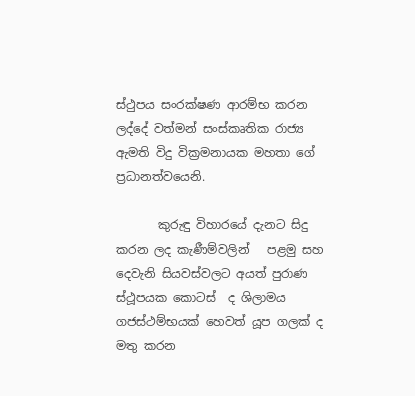ස්ථුපය සංරක්ෂණ ආරම්භ කරන ලද්දේ වත්මන් සංස්කෘතික රාජ්‍ය ඇමති විදු වික්‍රමනායක මහතා ගේ ප්‍රධානත්වයෙනි.

       කුරුඳු විහාරයේ දැනට සිදු කරන ලද කැණීම්වලින්   පළමු සහ දෙවැනි සියවස්වලට අයත් පුරාණ ස්ථූපයක කොටස්  ද ශිලාමය ගජස්ථම්භයක් හෙවත් යූප ගලක් ද මතු කරන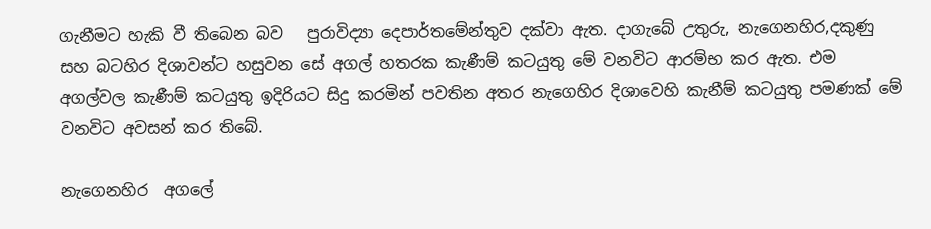ගැනීමට හැකි වී තිබෙන බව   පුරාවිද්‍යා දෙපාර්තමේන්තුව දක්වා ඇත. දාගැබේ උතුරු, නැගෙනහිර,දකුණු සහ බටහිර දිශාවන්ට හසුවන සේ අගල් හතරක කැණීම් කටයුතු මේ වනවිට ආරම්භ කර ඇත. එම අගල්වල කැණීම් කටයුතු ඉදිරියට සිදු කරමින් පවතින අතර නැගෙහිර දිශාවෙහි කැනීම් කටයුතු පමණක් මේ වනවිට අවසන් කර තිබේ.

නැගෙනහිර  අගලේ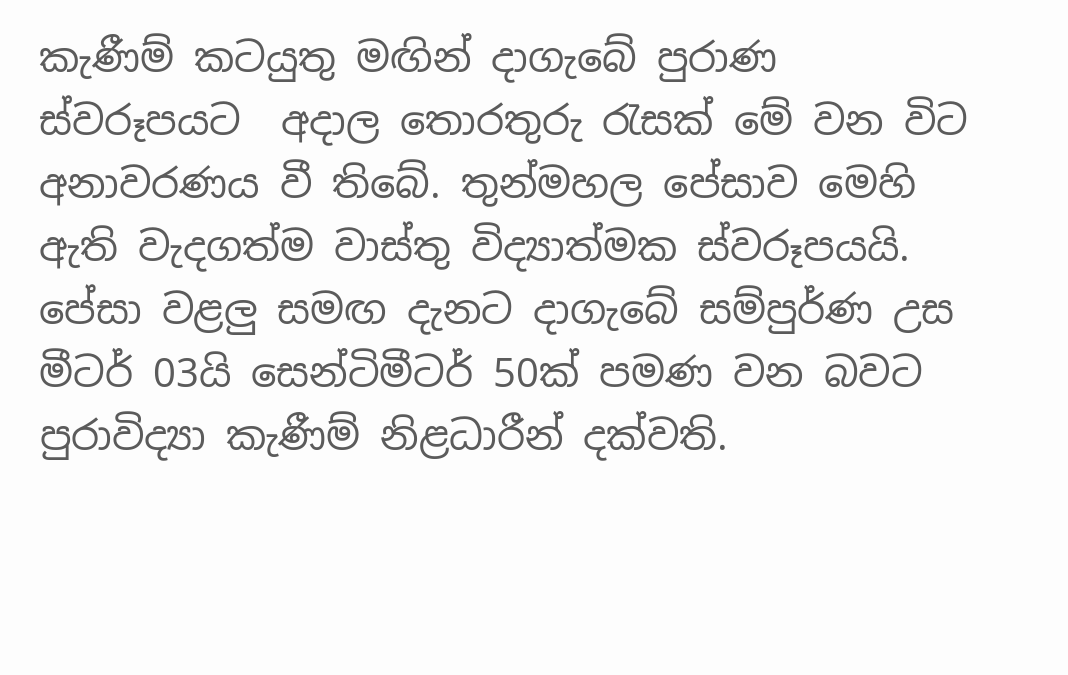කැණීම් කටයුතු මඟින් දාගැබේ පුරාණ ස්වරූපයට  අදාල තොරතුරු රැසක් මේ වන විට අනාවරණය වී තිබේ. තුන්මහල පේසාව මෙහි ඇති වැදගත්ම වාස්තු විද්‍යාත්මක ස්වරූපයයි. පේසා වළලු සමඟ දැනට දාගැබේ සම්පුර්ණ උස මීටර් 03යි සෙන්ටිමීටර් 50ක් පමණ වන බවට  පුරාවිද්‍යා කැණීම් නිළධාරීන් දක්වති.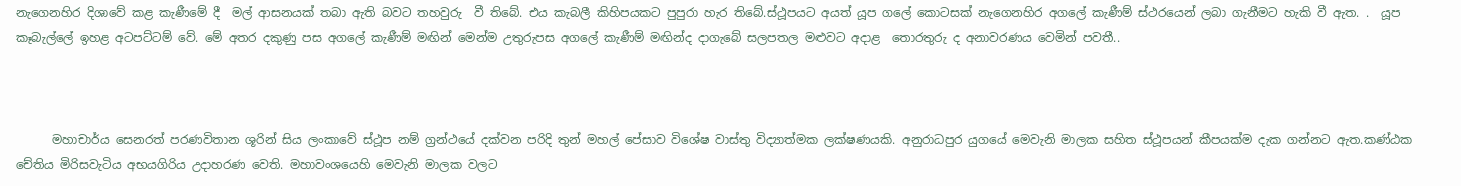නැගෙනහිර දිශාවේ කළ කැණීමේ දී  මල් ආසනයක් තබා ඇති බවට තහවුරු  වී තිබේ. එය කැබලී කිහිපයකට පුපුරා හැර තිබේ.ස්ථූපයට අයත් යූප ගලේ කොටසක් නැගෙනහිර අගලේ කැණීම් ස්ථරයෙන් ලබා ගැනීමට හැකි වී ඇත. .  යූප කෑබැල්ලේ ඉහළ අටපට්ටම් වේ. මේ අතර දකුණු පස අගලේ කැණීම් මඟින් මෙන්ම උතුරුපස අගලේ කැණීම් මඟින්ද දාගැබේ සලපතල මළුවට අදාළ  තොරතුරු ද අනාවරණය වෙමින් පවතී..



      මහාචාර්ය සෙනරත් පරණවිතාන ශූරින් සිය ලංකාවේ ස්ථූප නම් ග්‍රන්ථයේ දක්වන පරිදි තුන් මහල් පේසාව විශේෂ වාස්තු විද්‍යාත්මක ලක්ෂණයකි. අනුරාධපුර යුගයේ මෙවැනි මාලක සහිත ස්ථූපයන් කීපයක්ම දැක ගන්නට ඇත.කණ්ඨක චේතිය මිරිසවැටිය අභයගිරිය උදාහරණ වෙති. මහාවංශයෙහි මෙවැනි මාලක වලට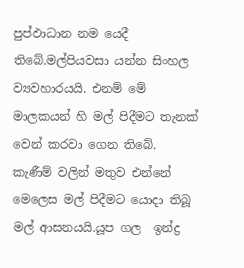පුප්ඵාධාන නම යෙදී තිබේ.මල්පියවසා යන්න සිංහල ව්‍යවහාරයයි. එනම් මේ මාලකයන් හි මල් පිදීමට තැනක් වෙන් කරවා ගෙන තිබේ. කැණීම් වලින් මතුව එන්නේ මෙලෙස මල් පිදීමට යොදා තිබූ මල් ආසනයයි.යූප ගල  ඉන්ද්‍ර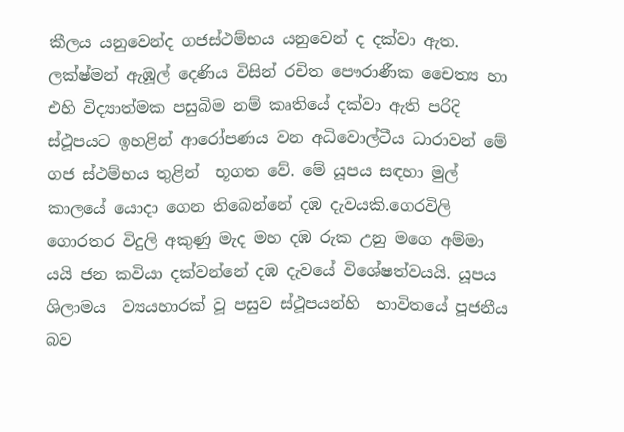කීලය යනුවෙන්ද ගජස්ථම්භය යනුවෙන් ද දක්වා ඇත. ලක්ෂ්මන් ඇඹූල් දෙණිය විසින් රචිත පෞරාණීක චෛත්‍ය හා එහි විද්‍යාත්මක පසුබිම නම් කෘතියේ දක්වා ඇති පරිදි ස්ථූපයට ඉහළින් ආරෝපණය වන අධිවොල්ටීය ධාරාවන් මේ ගජ ස්ථම්භය තුළින්  භූගත වේ. මේ යූපය සඳහා මුල් කාලයේ යොදා ගෙන තිබෙන්නේ දඹ දැවයකි.ගෙරවිලි ගොරතර විදුලි අකුණු මැද මහ දඹ රුක උනු මගෙ අම්මා යයි ජන කවියා දක්වන්නේ දඹ දැවයේ විශේෂත්වයයි. යූපය ශිලාමය  ව්‍යයහාරක් වූ පසුව ස්ථූපයන්හි  භාවිතයේ පූජනීය බව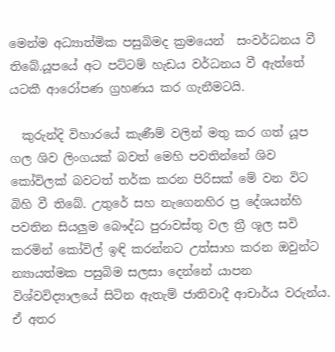මෙන්ම අධ්‍යාත්මික පසුබිමද ක්‍රමයෙන්  සංවර්ධනය වී තිබේ.යූපයේ අට පට්ටම් හැඩය වර්ධනය වී ඇත්තේ යටකී ආරෝපණ ග්‍රහණය කර ගැනීමටයි.

  කුරුන්දි විහාරයේ කැණීම් වලින් මතු කර ගත් යූප ගල ශිව ලිංගයක් බවත් මෙහි පවතින්නේ ශිව කෝවිලක් බවටත් තර්ක කරන පිරිසක් මේ වන විට බිහි වී තිබේ. උතුරේ සහ නැගෙනහිර ප්‍ර දේශයන්හි පවතින සියලුම බෞද්ධ පුරාවස්තු වල ත්‍රී ශූල සවි කරමින් කෝවිල් ඉඳි කරන්නට උත්සාහ කරන ඔවුන්ට න්‍යායත්මක පසුබිම සලසා දෙන්නේ යාපන විශ්වවිද්‍යාලයේ සිටින ඇතැම් ජාතිවාදී ආචාර්ය වරුන්ය. ඒ අතර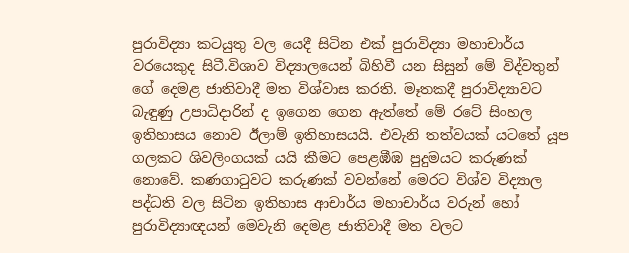පුරාවිද්‍යා කටයුතු වල යෙදී සිටින එක් පුරාවිද්‍යා මහාචාර්ය වරයෙකුද සිටී.විශාව විද්‍යාලයෙන් බිහිවී යන සිසුන් මේ විද්වතුන් ගේ දෙමළ ජාතිවාදී මත විශ්වාස කරති. මෑතකදී පුරාවිද්‍යාවට බැඳුණු උපාධිදාරින් ද ඉගෙන ගෙන ඇත්තේ මේ රටේ සිංහල ඉතිහාසය නොව ඊලාම් ඉතිහාසයයි. එවැනි තත්වයක් යටතේ යූප ගලකට ශිවලිංගයක් යයි කීමට පෙළඹීඹ පුදුමයට කරුණක් නොවේ. කණගාටුවට කරුණක් වවන්නේ මෙරට විශ්ව විද්‍යාල පද්ධති වල සිටින ඉතිහාස ආචාර්ය මහාචාර්ය වරුන් හෝ පුරාවිද්‍යාඥයන් මෙවැනි දෙමළ ජාතිවාදී මත වලට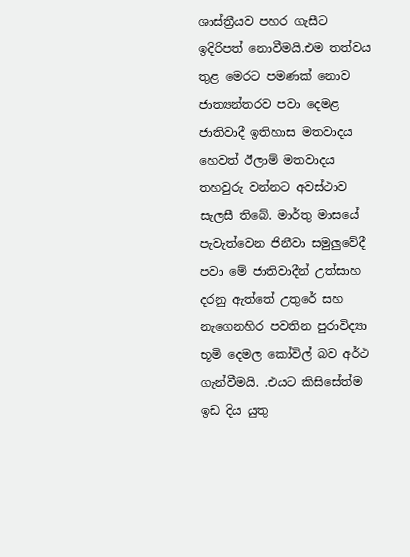ශාස්ත්‍රීයව පහර ගැසීට ඉදිරිපත් නොවීමයි.එම තත්වය තුළ මෙරට පමණක් නොව ජාත්‍යන්තරව පවා දෙමළ ජාතිවාදී ඉතිහාස මතවාදය හෙවත් ඊලාම් මතවාදය තහවුරු වන්නට අවස්ථාව සැලසී තිබේ. මාර්තු මාසයේ පැවැත්වෙන ජිනීවා සමුලුවේදී පවා මේ ජාතිවාදීන් උත්සාහ දරනු ඇත්තේ උතුරේ සහ නැගෙනහිර පවතින පුරාවිද්‍යා භූමි දෙමල කෝවිල් බව අර්ථ ගැන්වීමයි. .එයට කිසිසේත්ම ඉඩ දිය යුතු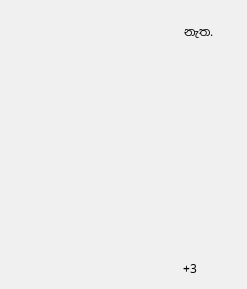නැත.










+3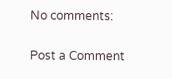No comments:

Post a Comment